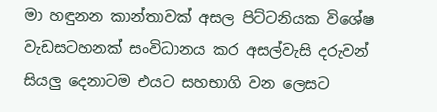මා හඳුනන කාන්තාවක් අසල පිට්ටනියක විශේෂ වැඩසටහනක් සංවිධානය කර අසල්වැසි දරුවන් සියලු දෙනාටම එයට සහභාගි වන ලෙසට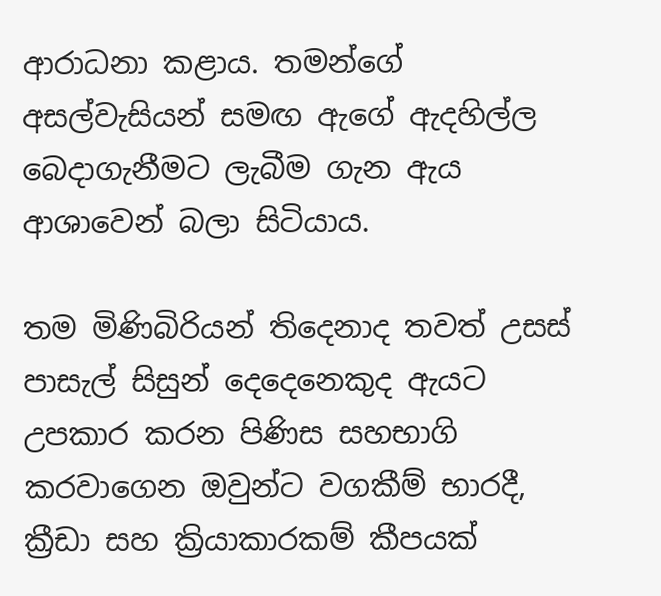ආරාධනා කළාය. තමන්ගේ අසල්වැසියන් සමඟ ඇගේ ඇදහිල්ල බෙදාගැනීමට ලැබීම ගැන ඇය ආශාවෙන් බලා සිටියාය.

තම මිණිබිරියන් තිදෙනාද තවත් උසස් පාසැල් සිසුන් දෙදෙනෙකුද ඇයට උපකාර කරන පිණිස සහභාගි කරවාගෙන ඔවුන්ට වගකීම් භාරදී, ක්‍රීඩා සහ ක්‍රියාකාරකම් කීපයක්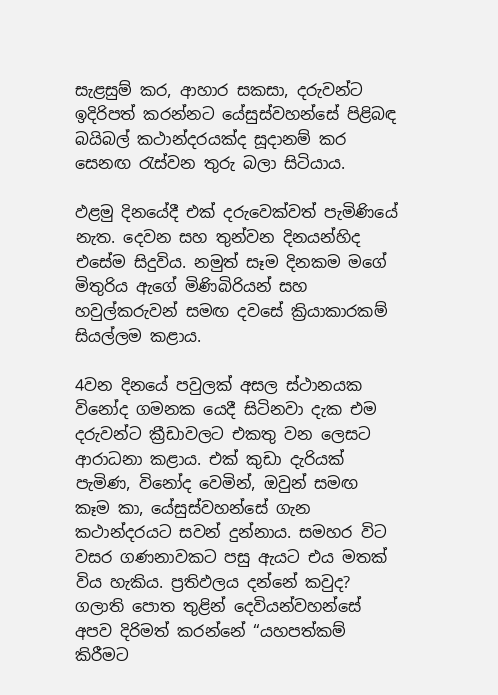සැළසුම් කර, ආහාර සකසා, දරුවන්ට ඉදිරිපත් කරන්නට යේසුස්වහන්සේ පිළිබඳ බයිබල් කථාන්දරයක්ද සූදානම් කර සෙනඟ රැස්වන තුරු බලා සිටියාය.

ඵළමු දිනයේදී එක් දරුවෙක්වත් පැමිණියේ නැත. දෙවන සහ තුන්වන දිනයන්හිද එසේම සිදුවිය. නමුත් සෑම දිනකම මගේ මිතුරිය ඇගේ මිණිබිරියන් සහ හවුල්කරුවන් සමඟ දවසේ ක්‍රියාකාරකම් සියල්ලම කළාය.

4වන දිනයේ පවුලක් අසල ස්ථානයක විනෝද ගමනක යෙදී සිටිනවා දැක එම දරුවන්ට ක්‍රීඩාවලට එකතු වන ලෙසට ආරාධනා කළාය. එක් කුඩා දැරියක් පැමිණ, විනෝද වෙමින්, ඔවුන් සමඟ කෑම කා, යේසුස්වහන්සේ ගැන කථාන්දරයට සවන් දුන්නාය. සමහර විට වසර ගණනාවකට පසු ඇයට එය මතක් විය හැකිය. ප්‍රතිඵලය දන්නේ කවුද? ගලාති පොත තුළින් දෙවියන්වහන්සේ අපව දිරිමත් කරන්නේ “යහපත්කම් කිරීමට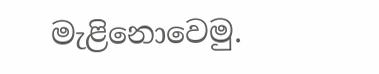මැළිනොවෙමු.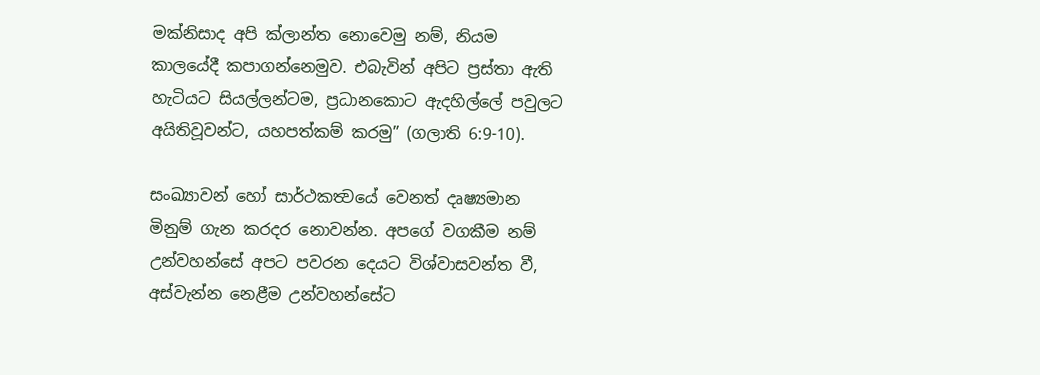මක්නිසාද අපි ක්ලාන්ත නොවෙමු නම්, නියම කාලයේදී කපාගන්නෙමුව. එබැවින් අපිට ප්‍රස්තා ඇති හැටියට සියල්ලන්ටම, ප්‍රධානකොට ඇදහිල්ලේ පවුලට අයිතිවූවන්ට, යහපත්කම් කරමු” (ගලාති 6:9-10).

සංඛ්‍යාවන් හෝ සාර්ථකත්‍වයේ වෙනත් දෘෂ්‍යමාන මිනුම් ගැන කරදර නොවන්න. අපගේ වගකීම නම් උන්වහන්සේ අපට පවරන දෙයට විශ්වාසවන්ත වී, අස්වැන්න නෙළීම උන්වහන්සේට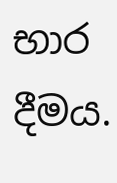භාර දීමය.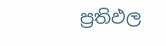ප්‍රතිඵල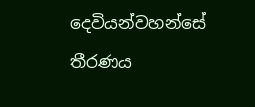දෙවියන්වහන්සේ තීරණය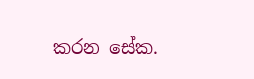කරන සේක.